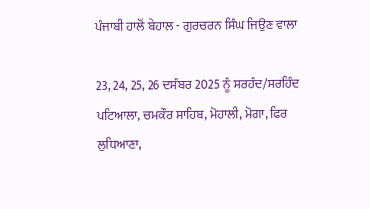ਪੰਜਾਬੀ ਹਾਲੋਂ ਬੇਹਾਲ - ਗੁਰਚਰਨ ਸਿੰਘ ਜਿਉਣ ਵਾਲਾ

23, 24, 25, 26 ਦਸੰਬਰ 2025 ਨੂੰ ਸਰਹੰਦ/ਸਰਹਿੰਦ ਪਟਿਆਲਾ, ਚਮਕੌਰ ਸਾਹਿਬ, ਮੋਹਾਲੀ, ਮੋਗਾ, ਫਿਰ ਲੁਧਿਆਣਾ,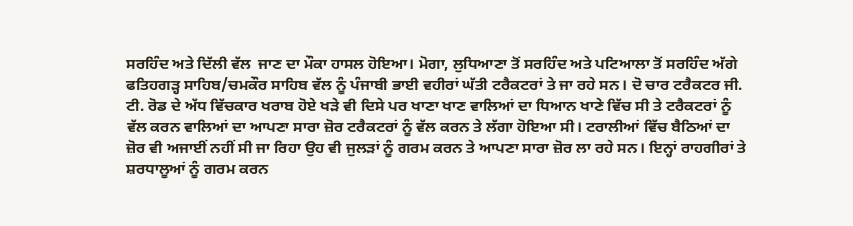ਸਰਹਿੰਦ ਅਤੇ ਦਿੱਲੀ ਵੱਲ  ਜਾਣ ਦਾ ਮੌਕਾ ਹਾਸਲ ਹੋਇਆ। ਮੋਗਾ, ਲੁਧਿਆਣਾ ਤੋਂ ਸਰਹਿੰਦ ਅਤੇ ਪਟਿਆਲਾ ਤੋਂ ਸਰਹਿੰਦ ਅੱਗੇ ਫਤਿਹਗੜ੍ਹ ਸਾਹਿਬ/ਚਮਕੌਰ ਸਾਹਿਬ ਵੱਲ ਨੂੰ ਪੰਜਾਬੀ ਭਾਈ ਵਹੀਰਾਂ ਘੱਤੀ ਟਰੈਕਟਰਾਂ ਤੇ ਜਾ ਰਹੇ ਸਨ। ਦੋ ਚਾਰ ਟਰੈਕਟਰ ਜੀ. ਟੀ. ਰੋਡ ਦੇ ਅੱਧ ਵਿੱਚਕਾਰ ਖਰਾਬ ਹੋਏ ਖੜੇ ਵੀ ਦਿਸੇ ਪਰ ਖਾਣਾ ਖਾਣ ਵਾਲਿਆਂ ਦਾ ਧਿਆਨ ਖਾਣੇ ਵਿੱਚ ਸੀ ਤੇ ਟਰੈਕਟਰਾਂ ਨੂੰ ਵੱਲ ਕਰਨ ਵਾਲਿਆਂ ਦਾ ਆਪਣਾ ਸਾਰਾ ਜ਼ੋਰ ਟਰੈਕਟਰਾਂ ਨੂੰ ਵੱਲ ਕਰਨ ਤੇ ਲੱਗਾ ਹੋਇਆ ਸੀ। ਟਰਾਲੀਆਂ ਵਿੱਚ ਬੈਠਿਆਂ ਦਾ ਜ਼ੋਰ ਵੀ ਅਜਾਈਂ ਨਹੀਂ ਸੀ ਜਾ ਰਿਹਾ ਉਹ ਵੀ ਜੁਲੜਾਂ ਨੂੰ ਗਰਮ ਕਰਨ ਤੇ ਆਪਣਾ ਸਾਰਾ ਜ਼ੋਰ ਲਾ ਰਹੇ ਸਨ। ਇਨ੍ਹਾਂ ਰਾਹਗੀਰਾਂ ਤੇ ਸ਼ਰਧਾਲੂਆਂ ਨੂੰ ਗਰਮ ਕਰਨ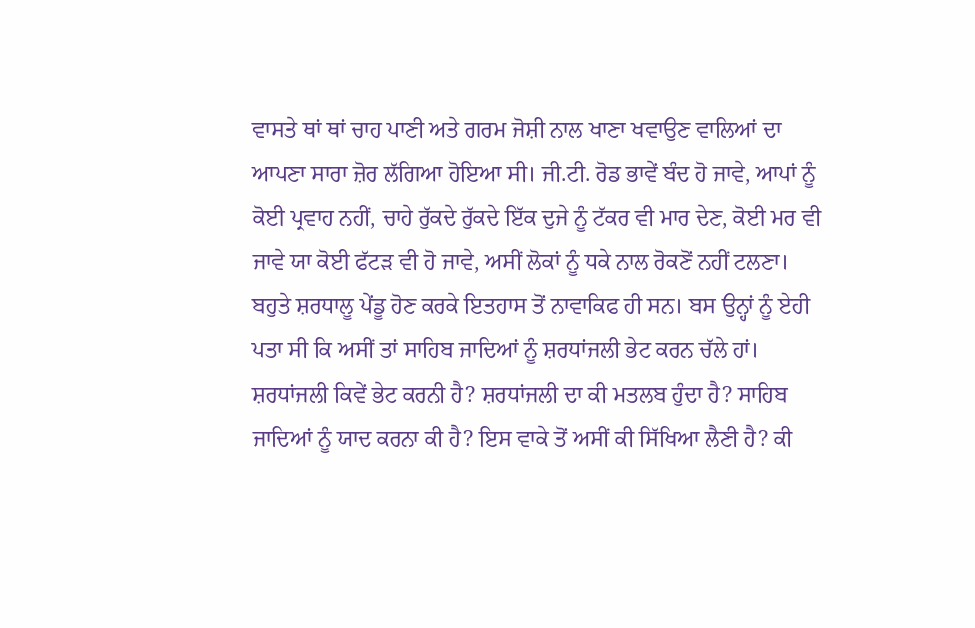ਵਾਸਤੇ ਥਾਂ ਥਾਂ ਚਾਹ ਪਾਣੀ ਅਤੇ ਗਰਮ ਜੋਸ਼ੀ ਨਾਲ ਖਾਣਾ ਖਵਾਉਣ ਵਾਲਿਆਂ ਦਾ ਆਪਣਾ ਸਾਰਾ ਜ਼ੋਰ ਲੱਗਿਆ ਹੋਇਆ ਸੀ। ਜੀ.ਟੀ. ਰੋਡ ਭਾਵੇਂ ਬੰਦ ਹੋ ਜਾਵੇ, ਆਪਾਂ ਨੂੰ ਕੋਈ ਪ੍ਰਵਾਹ ਨਹੀਂ, ਚਾਹੇ ਰੁੱਕਦੇ ਰੁੱਕਦੇ ਇੱਕ ਦੁਜੇ ਨੂੰ ਟੱਕਰ ਵੀ ਮਾਰ ਦੇਣ, ਕੋਈ ਮਰ ਵੀ ਜਾਵੇ ਯਾ ਕੋਈ ਫੱਟੜ ਵੀ ਹੋ ਜਾਵੇ, ਅਸੀਂ ਲੋਕਾਂ ਨੂੰ ਧਕੇ ਨਾਲ ਰੋਕਣੋਂ ਨਹੀਂ ਟਲਣਾ।
ਬਹੁਤੇ ਸ਼ਰਧਾਲੂ ਪੇਂਡੂ ਹੋਣ ਕਰਕੇ ਇਤਹਾਸ ਤੋਂ ਨਾਵਾਕਿਫ ਹੀ ਸਨ। ਬਸ ਉਨ੍ਹਾਂ ਨੂੰ ਏਹੀ ਪਤਾ ਸੀ ਕਿ ਅਸੀਂ ਤਾਂ ਸਾਹਿਬ ਜਾਦਿਆਂ ਨੂੰ ਸ਼ਰਧਾਂਜਲੀ ਭੇਟ ਕਰਨ ਚੱਲੇ ਹਾਂ। ਸ਼ਰਧਾਂਜਲੀ ਕਿਵੇਂ ਭੇਟ ਕਰਨੀ ਹੈ? ਸ਼ਰਧਾਂਜਲੀ ਦਾ ਕੀ ਮਤਲਬ ਹੁੰਦਾ ਹੈ? ਸਾਹਿਬ ਜਾਦਿਆਂ ਨੂੰ ਯਾਦ ਕਰਨਾ ਕੀ ਹੈ? ਇਸ ਵਾਕੇ ਤੋਂ ਅਸੀਂ ਕੀ ਸਿੱਖਿਆ ਲੈਣੀ ਹੈ? ਕੀ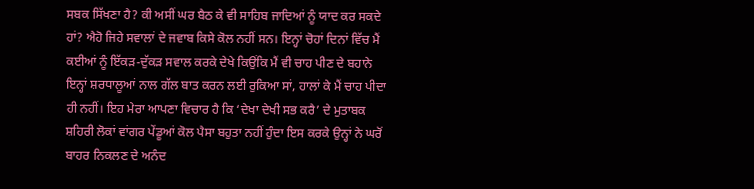ਸਬਕ ਸਿੱਖਣਾ ਹੈ? ਕੀ ਅਸੀਂ ਘਰ ਬੈਠ ਕੇ ਵੀ ਸਾਹਿਬ ਜਾਦਿਆਂ ਨੂੰ ਯਾਦ ਕਰ ਸਕਦੇ ਹਾਂ? ਐਹੋ ਜਿਹੇ ਸਵਾਲਾਂ ਦੇ ਜਵਾਬ ਕਿਸੇ ਕੋਲ ਨਹੀਂ ਸਨ। ਇਨ੍ਹਾਂ ਚੋਹਾਂ ਦਿਨਾਂ ਵਿੱਚ ਮੈਂ ਕਈਆਂ ਨੂੰ ਇੱਕੜ-ਦੁੱਕੜ ਸਵਾਲ ਕਰਕੇ ਦੇਖੇ ਕਿਉਂਕਿ ਮੈਂ ਵੀ ਚਾਹ ਪੀਣ ਦੇ ਬਹਾਨੇ ਇਨ੍ਹਾਂ ਸ਼ਰਧਾਲੂਆਂ ਨਾਲ ਗੱਲ ਬਾਤ ਕਰਨ ਲਈ ਰੁਕਿਆ ਸਾਂ, ਹਾਲਾਂ ਕੇ ਮੈਂ ਚਾਹ ਪੀਦਾ ਹੀ ਨਹੀਂ। ਇਹ ਮੇਰਾ ਆਪਣਾ ਵਿਚਾਰ ਹੈ ਕਿ ‘ਦੇਖਾ ਦੇਖੀ ਸਭ ਕਰੈ’ ਦੇ ਮੁਤਾਬਕ ਸ਼ਹਿਰੀ ਲੋਕਾਂ ਵਾਂਗਰ ਪੇਂਡੂਆਂ ਕੋਲ ਪੈਸਾ ਬਹੁਤਾ ਨਹੀਂ ਹੁੰਦਾ ਇਸ ਕਰਕੇ ਉਨ੍ਹਾਂ ਨੇ ਘਰੋਂ ਬਾਹਰ ਨਿਕਲਣ ਦੇ ਅਨੰਦ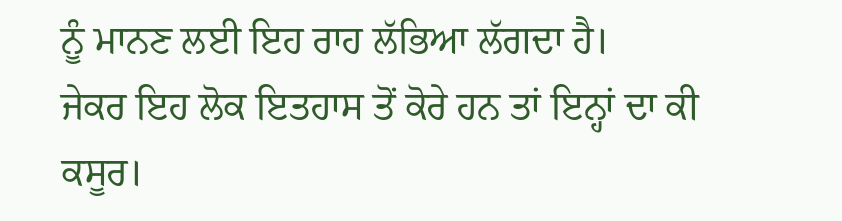ਨੂੰ ਮਾਨਣ ਲਈ ਇਹ ਰਾਹ ਲੱਭਿਆ ਲੱਗਦਾ ਹੈ।
ਜੇਕਰ ਇਹ ਲੋਕ ਇਤਹਾਸ ਤੋਂ ਕੋਰੇ ਹਨ ਤਾਂ ਇਨ੍ਹਾਂ ਦਾ ਕੀ ਕਸੂਰ।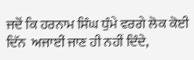ਜਦੋਂ ਕਿ ਹਰਨਾਮ ਸਿੰਘ ਧੁੰਮੇ ਵਰਗੇ ਲੋਕ ਕੋਈ ਦਿੱਨ  ਅਜਾਈਂ ਜਾਣ ਹੀ ਨਹੀਂ ਦਿੰਦੇ,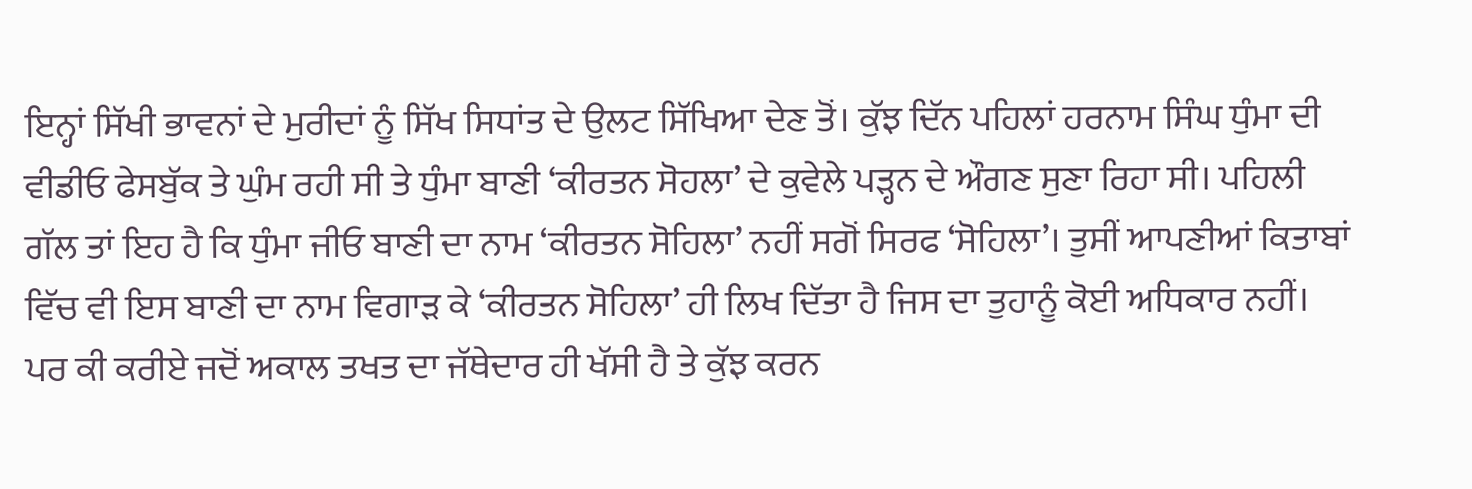ਇਨ੍ਹਾਂ ਸਿੱਖੀ ਭਾਵਨਾਂ ਦੇ ਮੁਰੀਦਾਂ ਨੂੰ ਸਿੱਖ ਸਿਧਾਂਤ ਦੇ ਉਲਟ ਸਿੱਖਿਆ ਦੇਣ ਤੋਂ। ਕੁੱਝ ਦਿੱਨ ਪਹਿਲਾਂ ਹਰਨਾਮ ਸਿੰਘ ਧੁੰਮਾ ਦੀ ਵੀਡੀਓ ਫੇਸਬੁੱਕ ਤੇ ਘੁੰਮ ਰਹੀ ਸੀ ਤੇ ਧੁੰਮਾ ਬਾਣੀ ‘ਕੀਰਤਨ ਸੋਹਲਾ’ ਦੇ ਕੁਵੇਲੇ ਪੜ੍ਹਨ ਦੇ ਔਗਣ ਸੁਣਾ ਰਿਹਾ ਸੀ। ਪਹਿਲੀ ਗੱਲ ਤਾਂ ਇਹ ਹੈ ਕਿ ਧੁੰਮਾ ਜੀਓ ਬਾਣੀ ਦਾ ਨਾਮ ‘ਕੀਰਤਨ ਸੋਹਿਲਾ’ ਨਹੀਂ ਸਗੋਂ ਸਿਰਫ ‘ਸੋਹਿਲਾ’। ਤੁਸੀਂ ਆਪਣੀਆਂ ਕਿਤਾਬਾਂ ਵਿੱਚ ਵੀ ਇਸ ਬਾਣੀ ਦਾ ਨਾਮ ਵਿਗਾੜ ਕੇ ‘ਕੀਰਤਨ ਸੋਹਿਲਾ’ ਹੀ ਲਿਖ ਦਿੱਤਾ ਹੈ ਜਿਸ ਦਾ ਤੁਹਾਨੂੰ ਕੋਈ ਅਧਿਕਾਰ ਨਹੀਂ। ਪਰ ਕੀ ਕਰੀਏ ਜਦੋਂ ਅਕਾਲ ਤਖਤ ਦਾ ਜੱਥੇਦਾਰ ਹੀ ਖੱਸੀ ਹੈ ਤੇ ਕੁੱਝ ਕਰਨ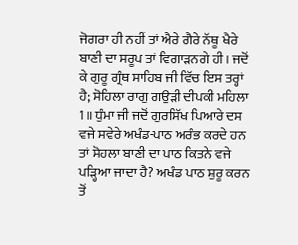ਜੋਗਰਾ ਹੀ ਨਹੀਂ ਤਾਂ ਐਰੇ ਗੈਰੇ ਨੱਥੂ ਖੈਰੇ ਬਾਣੀ ਦਾ ਸਰੂਪ ਤਾਂ ਵਿਗਾੜਨਗੇ ਹੀ। ਜਦੋਂ ਕੇ ਗੁਰੂ ਗ੍ਰੰਥ ਸਾਹਿਬ ਜੀ ਵਿੱਚ ਇਸ ਤਰ੍ਹਾਂ ਹੈ; ਸੋਹਿਲਾ ਰਾਗੁ ਗਉੜੀ ਦੀਪਕੀ ਮਹਿਲਾ 1॥ ਧੁੰਮਾ ਜੀ ਜਦੋਂ ਗੁਰਸਿੱਖ ਪਿਆਰੇ ਦਸ ਵਜੇ ਸਵੇਰੇ ਅਖੰਡ-ਪਾਠ ਅਰੰਭ ਕਰਦੇ ਹਨ ਤਾਂ ਸੋਹਲਾ ਬਾਣੀ ਦਾ ਪਾਠ ਕਿਤਨੇ ਵਜੇ ਪੜ੍ਹਿਆ ਜਾਦਾ ਹੈ? ਅਖੰਡ ਪਾਠ ਸ਼ੁਰੂ ਕਰਨ ਤੋਂ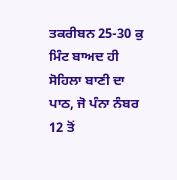ਤਕਰੀਬਨ 25-30 ਕੁ ਮਿੰਟ ਬਾਅਦ ਹੀ ਸੋਹਿਲਾ ਬਾਣੀ ਦਾ ਪਾਠ, ਜੋ ਪੰਨਾ ਨੰਬਰ 12 ਤੋਂ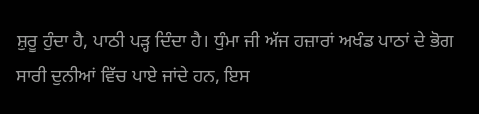ਸ਼ੁਰੂ ਹੁੰਦਾ ਹੈ, ਪਾਠੀ ਪੜ੍ਹ ਦਿੰਦਾ ਹੈ। ਧੁੰਮਾ ਜੀ ਅੱਜ ਹਜ਼ਾਰਾਂ ਅਖੰਡ ਪਾਠਾਂ ਦੇ ਭੋਗ ਸਾਰੀ ਦੁਨੀਆਂ ਵਿੱਚ ਪਾਏ ਜਾਂਦੇ ਹਨ, ਇਸ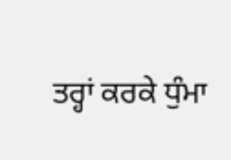ਤਰ੍ਹਾਂ ਕਰਕੇ ਧੁੰਮਾ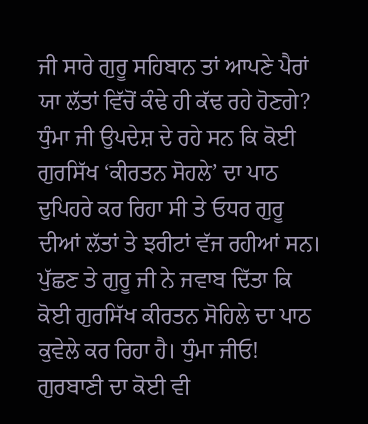ਜੀ ਸਾਰੇ ਗੁਰੂ ਸਹਿਬਾਨ ਤਾਂ ਆਪਣੇ ਪੈਰਾਂ ਯਾ ਲੱਤਾਂ ਵਿੱਚੋਂ ਕੰਢੇ ਹੀ ਕੱਢ ਰਹੇ ਹੋਣਗੇ? ਧੁੰਮਾ ਜੀ ਉਪਦੇਸ਼ ਦੇ ਰਹੇ ਸਨ ਕਿ ਕੋਈ  ਗੁਰਸਿੱਖ ‘ਕੀਰਤਨ ਸੋਹਲੇ’ ਦਾ ਪਾਠ ਦੁਪਿਹਰੇ ਕਰ ਰਿਹਾ ਸੀ ਤੇ ਓਧਰ ਗੁਰੂ ਦੀਆਂ ਲੱਤਾਂ ਤੇ ਝਰੀਟਾਂ ਵੱਜ ਰਹੀਆਂ ਸਨ। ਪੁੱਛਣ ਤੇ ਗੁਰੂ ਜੀ ਨੇ ਜਵਾਬ ਦਿੱਤਾ ਕਿ ਕੋਈ ਗੁਰਸਿੱਖ ਕੀਰਤਨ ਸੋਹਿਲੇ ਦਾ ਪਾਠ ਕੁਵੇਲੇ ਕਰ ਰਿਹਾ ਹੈ। ਧੁੰਮਾ ਜੀਓ! ਗੁਰਬਾਣੀ ਦਾ ਕੋਈ ਵੀ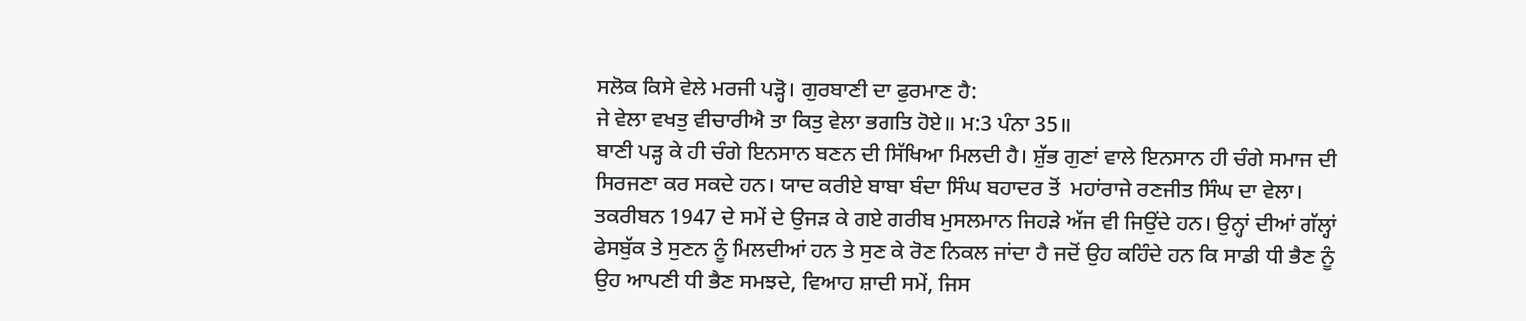ਸਲੋਕ ਕਿਸੇ ਵੇਲੇ ਮਰਜੀ ਪੜ੍ਹੋ। ਗੁਰਬਾਣੀ ਦਾ ਫੁਰਮਾਣ ਹੈ:
ਜੇ ਵੇਲਾ ਵਖਤੁ ਵੀਚਾਰੀਐ ਤਾ ਕਿਤੁ ਵੇਲਾ ਭਗਤਿ ਹੋਏ॥ ਮ:3 ਪੰਨਾ 35॥
ਬਾਣੀ ਪੜ੍ਹ ਕੇ ਹੀ ਚੰਗੇ ਇਨਸਾਨ ਬਣਨ ਦੀ ਸਿੱਖਿਆ ਮਿਲਦੀ ਹੈ। ਸ਼ੁੱਭ ਗੁਣਾਂ ਵਾਲੇ ਇਨਸਾਨ ਹੀ ਚੰਗੇ ਸਮਾਜ ਦੀ ਸਿਰਜਣਾ ਕਰ ਸਕਦੇ ਹਨ। ਯਾਦ ਕਰੀਏ ਬਾਬਾ ਬੰਦਾ ਸਿੰਘ ਬਹਾਦਰ ਤੋਂ  ਮਹਾਂਰਾਜੇ ਰਣਜੀਤ ਸਿੰਘ ਦਾ ਵੇਲਾ। ਤਕਰੀਬਨ 1947 ਦੇ ਸਮੇਂ ਦੇ ਉਜੜ ਕੇ ਗਏ ਗਰੀਬ ਮੁਸਲਮਾਨ ਜਿਹੜੇ ਅੱਜ ਵੀ ਜਿਉਂਦੇ ਹਨ। ਉਨ੍ਹਾਂ ਦੀਆਂ ਗੱਲ੍ਹਾਂ ਫੇਸਬੁੱਕ ਤੇ ਸੁਣਨ ਨੂੰ ਮਿਲਦੀਆਂ ਹਨ ਤੇ ਸੁਣ ਕੇ ਰੋਣ ਨਿਕਲ ਜਾਂਦਾ ਹੈ ਜਦੋਂ ਉਹ ਕਹਿੰਦੇ ਹਨ ਕਿ ਸਾਡੀ ਧੀ ਭੈਣ ਨੂੰ ਉਹ ਆਪਣੀ ਧੀ ਭੈਣ ਸਮਝਦੇ, ਵਿਆਹ ਸ਼ਾਦੀ ਸਮੇਂ, ਜਿਸ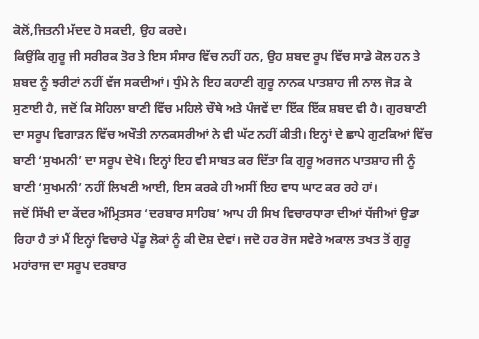ਕੋਲੋਂ,ਜਿਤਨੀ ਮੱਦਦ ਹੋ ਸਕਦੀ, ਉਹ ਕਰਦੇ।
ਕਿਉਂਕਿ ਗੁਰੂ ਜੀ ਸਰੀਰਕ ਤੋਰ ਤੇ ਇਸ ਸੰਸਾਰ ਵਿੱਚ ਨਹੀਂ ਹਨ, ਉਹ ਸ਼ਬਦ ਰੂਪ ਵਿੱਚ ਸਾਡੇ ਕੋਲ ਹਨ ਤੇ ਸ਼ਬਦ ਨੂੰ ਝਰੀਟਾਂ ਨਹੀਂ ਵੱਜ ਸਕਦੀਆਂ। ਧੁੰਮੇ ਨੇ ਇਹ ਕਹਾਣੀ ਗੁਰੂ ਨਾਨਕ ਪਾਤਸ਼ਾਹ ਜੀ ਨਾਲ ਜੋੜ ਕੇ ਸੁਣਾਈ ਹੈ, ਜਦੋਂ ਕਿ ਸੋਹਿਲਾ ਬਾਣੀ ਵਿੱਚ ਮਹਿਲੇ ਚੌਥੇ ਅਤੇ ਪੰਜਵੇਂ ਦਾ ਇੱਕ ਇੱਕ ਸ਼ਬਦ ਵੀ ਹੈ। ਗੁਰਬਾਣੀ ਦਾ ਸਰੂਪ ਵਿਗਾੜਨ ਵਿੱਚ ਅਖੌਤੀ ਨਾਨਕਸਰੀਆਂ ਨੇ ਵੀ ਘੱਟ ਨਹੀਂ ਕੀਤੀ। ਇਨ੍ਹਾਂ ਦੇ ਛਾਪੇ ਗੁਟਕਿਆਂ ਵਿੱਚ ਬਾਣੀ ‘ਸੁਖਮਨੀ’ ਦਾ ਸਰੂਪ ਦੇਖੋ। ਇਨ੍ਹਾਂ ਇਹ ਵੀ ਸਾਬਤ ਕਰ ਦਿੱਤਾ ਕਿ ਗੁਰੂ ਅਰਜਨ ਪਾਤਸ਼ਾਹ ਜੀ ਨੂੰ ਬਾਣੀ ‘ਸੁਖਮਨੀ’ ਨਹੀਂ ਲਿਖਣੀ ਆਈ, ਇਸ ਕਰਕੇ ਹੀ ਅਸੀਂ ਇਹ ਵਾਧ ਘਾਟ ਕਰ ਰਹੇ ਹਾਂ।
ਜਦੋਂ ਸਿੱਖੀ ਦਾ ਕੇਂਦਰ ਅੰਮ੍ਰਿਤਸਰ ‘ਦਰਬਾਰ ਸਾਹਿਬ’ ਆਪ ਹੀ ਸਿਖ ਵਿਚਾਰਧਾਰਾ ਦੀਆਂ ਧੱਜੀਆਂ ਉਡਾ ਰਿਹਾ ਹੈ ਤਾਂ ਮੈਂ ਇਨ੍ਹਾਂ ਵਿਚਾਰੇ ਪੇਂਡੂ ਲੋਕਾਂ ਨੂੰ ਕੀ ਦੋਸ਼ ਦੇਵਾਂ। ਜਦੋ ਹਰ ਰੋਜ ਸਵੇਰੇ ਅਕਾਲ ਤਖਤ ਤੋਂ ਗੁਰੂ ਮਹਾਂਰਾਜ ਦਾ ਸਰੂਪ ਦਰਬਾਰ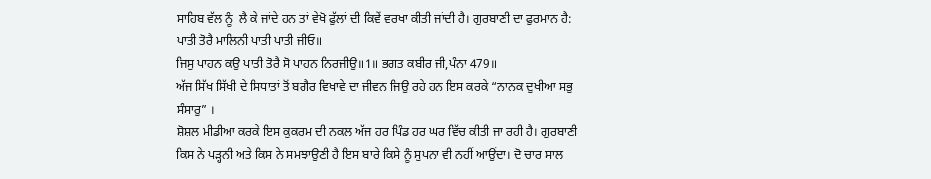ਸਾਹਿਬ ਵੱਲ ਨੂੰ  ਲੈ ਕੇ ਜਾਂਦੇ ਹਨ ਤਾਂ ਵੇਖੋ ਫੁੱਲਾਂ ਦੀ ਕਿਵੇਂ ਵਰਖਾ ਕੀਤੀ ਜਾਂਦੀ ਹੈ। ਗੁਰਬਾਣੀ ਦਾ ਫੁਰਮਾਨ ਹੈ:
ਪਾਤੀ ਤੋਰੈ ਮਾਲਿਨੀ ਪਾਤੀ ਪਾਤੀ ਜੀਓ॥
ਜਿਸੁ ਪਾਹਨ ਕਉ ਪਾਤੀ ਤੋਰੈ ਸੋ ਪਾਹਨ ਨਿਰਜੀਉ॥1॥ ਭਗਤ ਕਬੀਰ ਜੀ,ਪੰਨਾ 479॥
ਅੱਜ ਸਿੱਖ ਸਿੱਖੀ ਦੇ ਸਿਧਾਤਾਂ ਤੋਂ ਬਗੈਰ ਵਿਖਾਵੇ ਦਾ ਜੀਵਨ ਜਿਉ ਰਹੇ ਹਨ ਇਸ ਕਰਕੇ “ਨਾਨਕ ਦੁਖੀਆ ਸਭੁ ਸੰਸਾਰੁ” ।
ਸ਼ੋਸ਼ਲ ਮੀਡੀਆ ਕਰਕੇ ਇਸ ਕੁਕਰਮ ਦੀ ਨਕਲ ਅੱਜ ਹਰ ਪਿੰਡ ਹਰ ਘਰ ਵਿੱਚ ਕੀਤੀ ਜਾ ਰਹੀ ਹੈ। ਗੁਰਬਾਣੀ ਕਿਸ ਨੇ ਪੜ੍ਹਨੀ ਅਤੇ ਕਿਸ ਨੇ ਸਮਝਾਉਣੀ ਹੈ ਇਸ ਬਾਰੇ ਕਿਸੇ ਨੂੰ ਸੁਪਨਾ ਵੀ ਨਹੀਂ ਆਉਂਦਾ। ਦੋ ਚਾਰ ਸਾਲ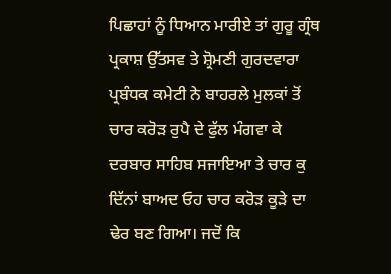ਪਿਛਾਹਾਂ ਨੂੰ ਧਿਆਨ ਮਾਰੀਏ ਤਾਂ ਗੁਰੂ ਗ੍ਰੰਥ ਪ੍ਰਕਾਸ਼ ਉੱਤਸਵ ਤੇ ਸ਼੍ਰੋਮਣੀ ਗੁਰਦਵਾਰਾ ਪ੍ਰਬੰਧਕ ਕਮੇਟੀ ਨੇ ਬਾਹਰਲੇ ਮੁਲਕਾਂ ਤੋਂ ਚਾਰ ਕਰੋੜ ਰੁਪੈ ਦੇ ਫੁੱਲ ਮੰਗਵਾ ਕੇ ਦਰਬਾਰ ਸਾਹਿਬ ਸਜਾਇਆ ਤੇ ਚਾਰ ਕੁ ਦਿੱਨਾਂ ਬਾਅਦ ਓਹ ਚਾਰ ਕਰੋੜ ਕੂੜੇ ਦਾ ਢੇਰ ਬਣ ਗਿਆ। ਜਦੋਂ ਕਿ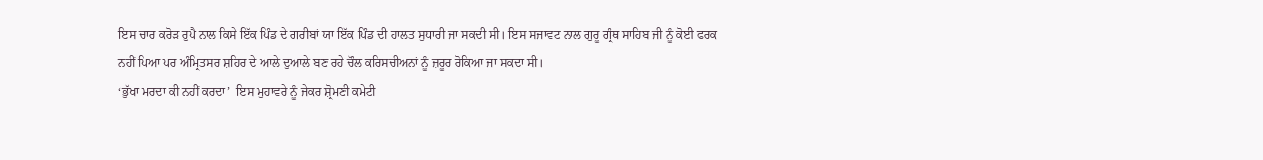ਇਸ ਚਾਰ ਕਰੋੜ ਰੁਪੈ ਨਾਲ ਕਿਸੇ ਇੱਕ ਪਿੰਡ ਦੇ ਗਰੀਬਾਂ ਯਾ ਇੱਕ ਪਿੰਡ ਦੀ ਹਾਲਤ ਸੁਧਾਰੀ ਜਾ ਸਕਦੀ ਸੀ। ਇਸ ਸਜਾਵਟ ਨਾਲ ਗੁਰੂ ਗ੍ਰੰਥ ਸਾਹਿਬ ਜੀ ਨੂੰ ਕੋਈ ਫਰਕ ਨਹੀਂ ਪਿਆ ਪਰ ਅੰਮ੍ਰਿਤਸਰ ਸ਼ਹਿਰ ਦੇ ਆਲੇ ਦੁਆਲੇ ਬਣ ਰਹੇ ਚੌਲ ਕਰਿਸਚੀਅਨਾਂ ਨੂੰ ਜ਼ਰੂਰ ਰੋਕਿਆ ਜਾ ਸਕਦਾ ਸੀ।
‘ਭੁੱਖਾ ਮਰਦਾ ਕੀ ਨਹੀਂ ਕਰਦਾ’  ਇਸ ਮੁਹਾਵਰੇ ਨੂੰ ਜੇਕਰ ਸ਼੍ਰੋਮਣੀ ਕਮੇਟੀ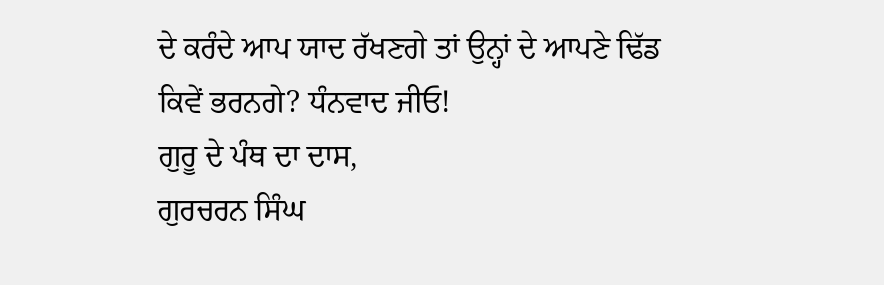ਦੇ ਕਰੰਦੇ ਆਪ ਯਾਦ ਰੱਖਣਗੇ ਤਾਂ ਉਨ੍ਹਾਂ ਦੇ ਆਪਣੇ ਢਿੱਡ ਕਿਵੇਂ ਭਰਨਗੇ? ਧੰਨਵਾਦ ਜੀਓ!
ਗੁਰੂ ਦੇ ਪੰਥ ਦਾ ਦਾਸ,
ਗੁਰਚਰਨ ਸਿੰਘ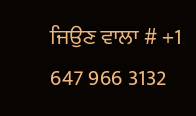ਜਿਉਣ ਵਾਲਾ # +1 647 966 3132